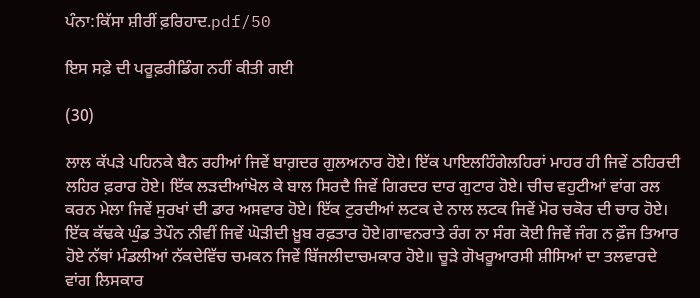ਪੰਨਾ:ਕਿੱਸਾ ਸ਼ੀਰੀਂ ਫ਼ਰਿਹਾਦ.pdf/50

ਇਸ ਸਫ਼ੇ ਦੀ ਪਰੂਫ਼ਰੀਡਿੰਗ ਨਹੀਂ ਕੀਤੀ ਗਈ

(30)

ਲਾਲ ਕੱਪੜੇ ਪਹਿਨਕੇ ਬੈਨ ਰਹੀਆਂ ਜਿਵੇਂ ਬਾਗ਼ਦਰ ਗੁਲਅਨਾਰ ਹੋਏ। ਇੱਕ ਪਾਇਲਹਿੰਗੇਲਹਿਰਾਂ ਮਾਹਰ ਹੀ ਜਿਵੇਂ ਠਹਿਰਦੀ ਲਹਿਰ ਫ਼ਰਾਰ ਹੋਏ। ਇੱਕ ਲੜਦੀਆਂਖੋਲ ਕੇ ਬਾਲ ਸਿਰਦੈ ਜਿਵੇਂ ਗਿਰਦਰ ਦਾਰ ਗੁਟਾਰ ਹੋਏ। ਚੀਚ ਵਹੁਟੀਆਂ ਵਾਂਗ ਰਲ ਕਰਨ ਮੇਲਾ ਜਿਵੇਂ ਸੁਰਖਾਂ ਦੀ ਡਾਰ ਅਸਵਾਰ ਹੋਏ। ਇੱਕ ਟੁਰਦੀਆਂ ਲਟਕ ਦੇ ਨਾਲ ਲਟਕ ਜਿਵੇਂ ਮੋਰ ਚਕੋਰ ਦੀ ਚਾਰ ਹੋਏ। ਇੱਕ ਕੱਢਕੇ ਘੁੰਡ ਤੇਪੌਨ ਨੀਵੀਂ ਜਿਵੇਂ ਘੋੜੀਦੀ ਖ਼ੂਬ ਰਫ਼ਤਾਰ ਹੋਏ।ਗਾਵਨਰਾਤੇ ਰੰਗ ਨਾ ਸੰਗ ਕੋਈ ਜਿਵੇਂ ਜੰਗ ਨ ਫ਼ੌਜ ਤਿਆਰ ਹੋਏ ਨੱਥਾਂ ਮੰਡਲੀਆਂ ਨੱਕਦੇਵਿੱਚ ਚਮਕਨ ਜਿਵੇਂ ਬਿੱਜਲੀਦਾਚਮਕਾਰ ਹੋਏ॥ ਚੂੜੇ ਗੋਖਰੂਆਰਸੀ ਸ਼ੀਸਿਆਂ ਦਾ ਤਲਵਾਰਦੇ ਵਾਂਗ ਲਿਸਕਾਰ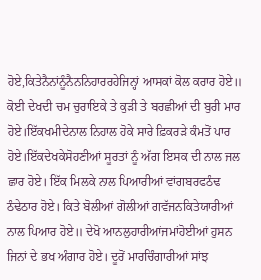ਹੋਏ,ਕਿਤੇਨੈਨਾਂਨੂੰਨੈਨਨਿਹਾਰਰਹੇਜਿਨ੍ਹਾਂ ਆਸਕਾਂ ਕੋਲ ਕਰਾਰ ਹੋਏ॥ ਕੋਈ ਦੇਖਦੀ ਚਮ ਚੁਰਾਇਕੇ ਤੇ ਕੁੜੀ ਤੇ ਬਰਛੀਆਂ ਦੀ ਬੁਰੀ ਮਾਰ ਹੋਏ।ਇੱਕਖਮੀਦੇਨਾਲ ਨਿਹਾਲ ਹੋਕੇ ਸਾਰੇ ਫ਼ਿਕਰੜੇ ਕੰਮਤੋਂ ਪਾਰ ਹੋਏ।ਇੱਕਦੇਖਕੇਸੋਹਣੀਆਂ ਸੂਰਤਾਂ ਨੂੰ ਅੱਗ ਇਸਕ ਦੀ ਨਾਲ ਜਲ ਛਾਰ ਹੋਏ। ਇੱਕ ਮਿਲਕੇ ਨਾਲ ਪਿਆਰੀਆਂ ਵਾਂਗਬਰਫਠੰਢ ਠੰਢੇਠਾਰ ਹੋਏ। ਕਿਤੇ ਬੋਲੀਆਂ ਗੋਲੀਆਂ ਗਵੱਜਨਕਿਤੇਯਾਰੀਆਂ ਨਾਲ ਪਿਆਰ ਹੋਏ॥ ਦੇਖੋ ਆਨਲੁਹਾਰੀਆਂਜਮਾਂਹੋਈਆਂ ਹੁਸਨ ਜਿਨਾਂ ਦੇ ਭਖ ਅੰਗਾਰ ਹੋਏ। ਦੂਰੋਂ ਮਾਰਚਿੰਗਾਰੀਆਂ ਸਾਂਝ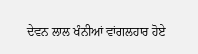ਦੇਵਨ ਲਾਲ ਖੰਨੀਆਂ ਵਾਂਗਲਹਾਰ ਹੋਏ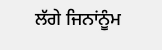ਲੱਗੇ ਜਿਨਾਂਨੂੰਮ